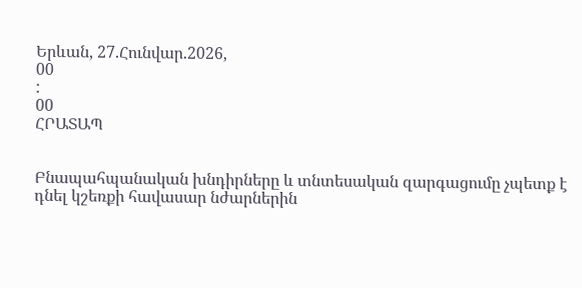Երևան, 27.Հունվար.2026,
00
:
00
ՀՐԱՏԱՊ


Բնապահպանական խնդիրները և տնտեսական զարգացումը չպետք է դնել կշեռքի հավասար նժարներին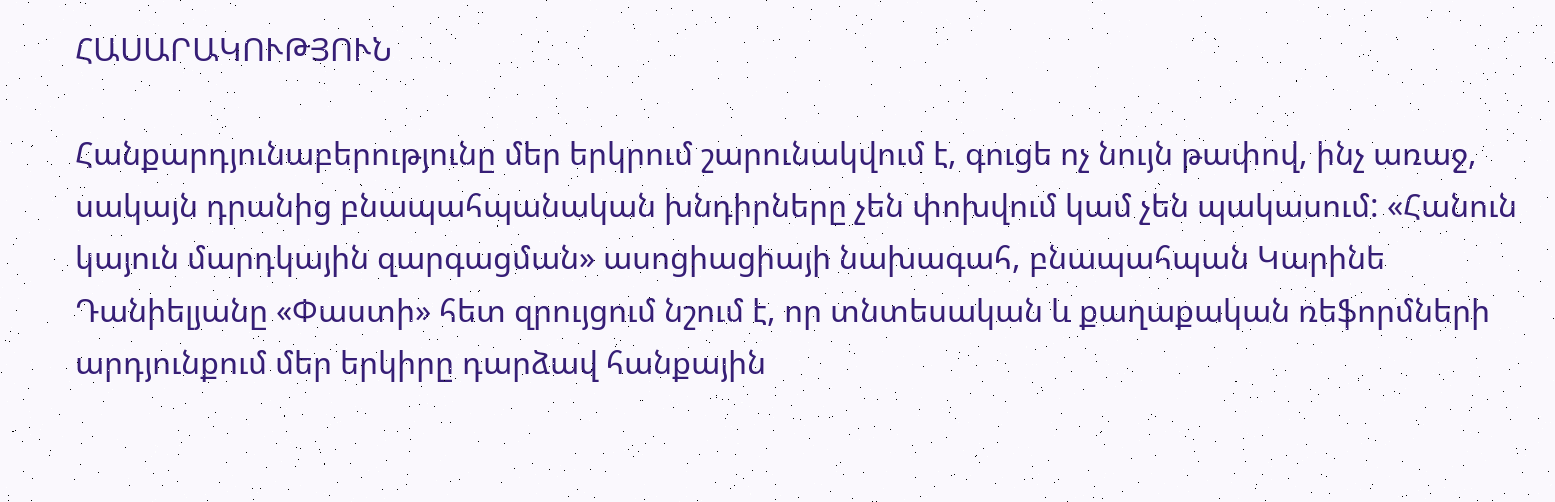ՀԱՍԱՐԱԿՈՒԹՅՈՒՆ

Հանքարդյունաբերությունը մեր երկրում շարունակվում է, գուցե ոչ նույն թափով, ինչ առաջ, սակայն դրանից բնապահպանական խնդիրները չեն փոխվում կամ չեն պակասում: «Հանուն կայուն մարդկային զարգացման» ասոցիացիայի նախագահ, բնապահպան Կարինե Դանիելյանը «Փաստի» հետ զրույցում նշում է, որ տնտեսական և քաղաքական ռեֆորմների արդյունքում մեր երկիրը դարձավ հանքային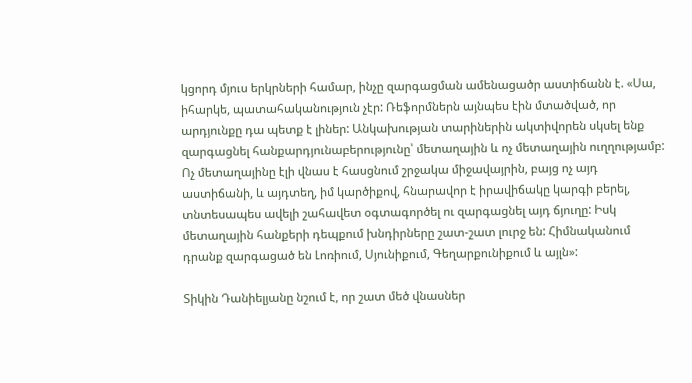կցորդ մյուս երկրների համար, ինչը զարգացման ամենացածր աստիճանն է. «Սա, իհարկե, պատահականություն չէր: Ռեֆորմներն այնպես էին մտածված, որ արդյունքը դա պետք է լիներ: Անկախության տարիներին ակտիվորեն սկսել ենք զարգացնել հանքարդյունաբերությունը՝ մետաղային և ոչ մետաղային ուղղությամբ: Ոչ մետաղայինը էլի վնաս է հասցնում շրջակա միջավայրին, բայց ոչ այդ աստիճանի, և այդտեղ, իմ կարծիքով, հնարավոր է իրավիճակը կարգի բերել, տնտեսապես ավելի շահավետ օգտագործել ու զարգացնել այդ ճյուղը: Իսկ մետաղային հանքերի դեպքում խնդիրները շատ-շատ լուրջ են: Հիմնականում դրանք զարգացած են Լոռիում, Սյունիքում, Գեղարքունիքում և այլն»:

Տիկին Դանիելյանը նշում է, որ շատ մեծ վնասներ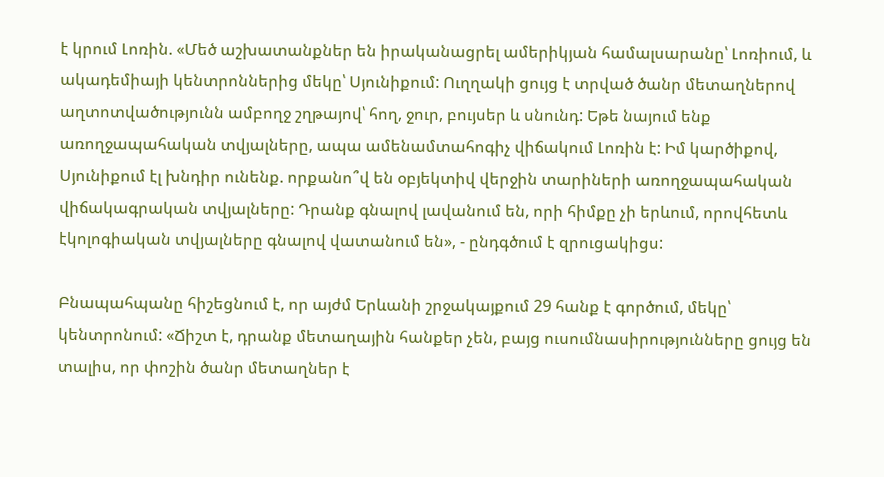է կրում Լոռին. «Մեծ աշխատանքներ են իրականացրել ամերիկյան համալսարանը՝ Լոռիում, և ակադեմիայի կենտրոններից մեկը՝ Սյունիքում: Ուղղակի ցույց է տրված ծանր մետաղներով աղտոտվածությունն ամբողջ շղթայով՝ հող, ջուր, բույսեր և սնունդ: Եթե նայում ենք առողջապահական տվյալները, ապա ամենամտահոգիչ վիճակում Լոռին է: Իմ կարծիքով, Սյունիքում էլ խնդիր ունենք. որքանո՞վ են օբյեկտիվ վերջին տարիների առողջապահական վիճակագրական տվյալները: Դրանք գնալով լավանում են, որի հիմքը չի երևում, որովհետև էկոլոգիական տվյալները գնալով վատանում են», - ընդգծում է զրուցակիցս:

Բնապահպանը հիշեցնում է, որ այժմ Երևանի շրջակայքում 29 հանք է գործում, մեկը՝ կենտրոնում: «Ճիշտ է, դրանք մետաղային հանքեր չեն, բայց ուսումնասիրությունները ցույց են տալիս, որ փոշին ծանր մետաղներ է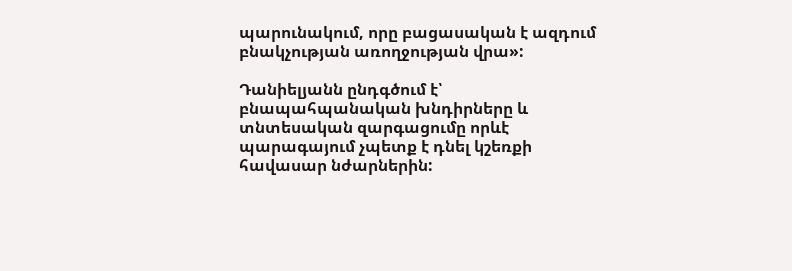պարունակում, որը բացասական է ազդում բնակչության առողջության վրա»:

Դանիելյանն ընդգծում է՝ բնապահպանական խնդիրները և տնտեսական զարգացումը որևէ պարագայում չպետք է դնել կշեռքի հավասար նժարներին: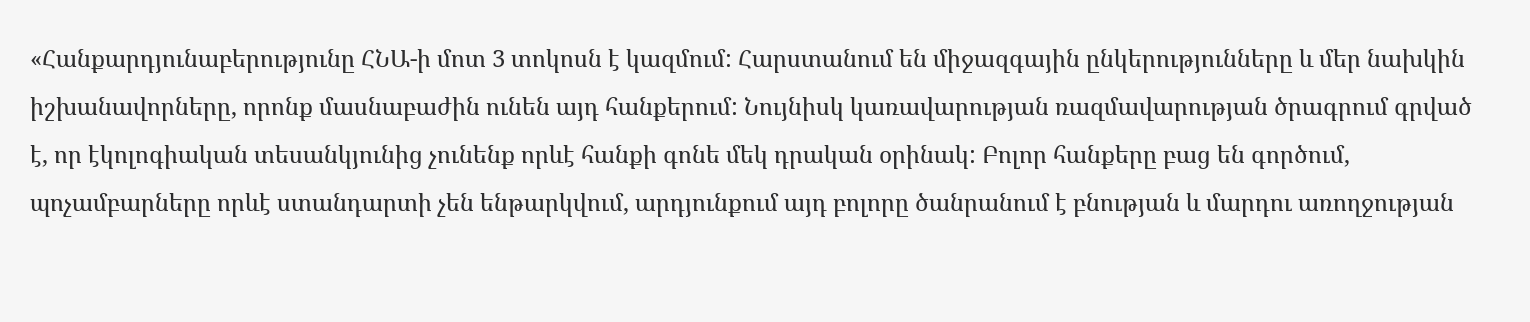«Հանքարդյունաբերությունը ՀՆԱ-ի մոտ 3 տոկոսն է կազմում: Հարստանում են միջազգային ընկերությունները և մեր նախկին իշխանավորները, որոնք մասնաբաժին ունեն այդ հանքերում: Նույնիսկ կառավարության ռազմավարության ծրագրում գրված է, որ էկոլոգիական տեսանկյունից չունենք որևէ հանքի գոնե մեկ դրական օրինակ: Բոլոր հանքերը բաց են գործում, պոչամբարները որևէ ստանդարտի չեն ենթարկվում, արդյունքում այդ բոլորը ծանրանում է բնության և մարդու առողջության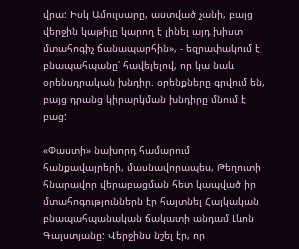վրա: Իսկ Ամուլսարը, աստված չանի, բայց վերջին կաթիլը կարող է լինել այդ խիստ մտահոգիչ ճանապարհին», - եզրափակում է բնապահպանը՝ հավելելով, որ կա նաև օրենսդրական խնդիր. օրենքները գրվում են, բայց դրանց կիրարկման խնդիրը մնում է բաց:

«Փաստի» նախորդ համարում հանքավայրերի, մասնավորապես, Թեղուտի հնարավոր վերաբացման հետ կապված իր մտահոգություններն էր հայտնել Հայկական բնապահպանական ճակատի անդամ Լևոն Գալստյանը: Վերջինս նշել էր, որ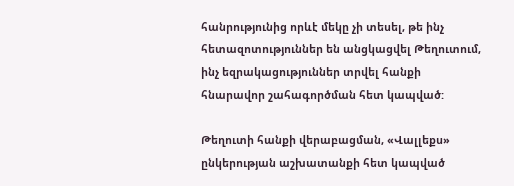հանրությունից որևէ մեկը չի տեսել, թե ինչ հետազոտություններ են անցկացվել Թեղուտում, ինչ եզրակացություններ տրվել հանքի հնարավոր շահագործման հետ կապված:

Թեղուտի հանքի վերաբացման, «Վալլեքս» ընկերության աշխատանքի հետ կապված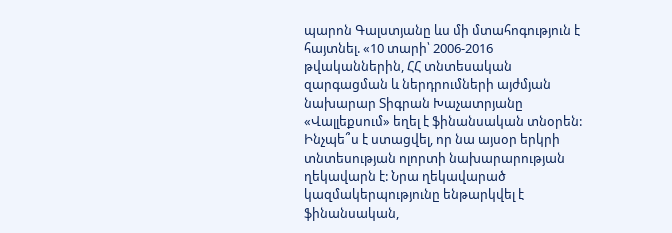պարոն Գալստյանը ևս մի մտահոգություն է հայտնել. «10 տարի՝ 2006-2016 թվականներին, ՀՀ տնտեսական զարգացման և ներդրումների այժմյան նախարար Տիգրան Խաչատրյանը «Վալլեքսում» եղել է ֆինանսական տնօրեն: Ինչպե՞ս է ստացվել, որ նա այսօր երկրի տնտեսության ոլորտի նախարարության ղեկավարն է: Նրա ղեկավարած կազմակերպությունը ենթարկվել է ֆինանսական,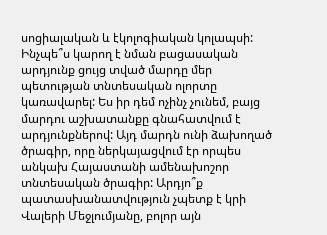սոցիալական և էկոլոգիական կոլապսի: Ինչպե՞ս կարող է նման բացասական արդյունք ցույց տված մարդը մեր պետության տնտեսական ոլորտը կառավարել: Ես իր դեմ ոչինչ չունեմ, բայց մարդու աշխատանքը գնահատվում է արդյունքներով: Այդ մարդն ունի ձախողած ծրագիր, որը ներկայացվում էր որպես անկախ Հայաստանի ամենախոշոր տնտեսական ծրագիր: Արդյո՞ք պատասխանատվություն չպետք է կրի Վալերի Մեջլումյանը, բոլոր այն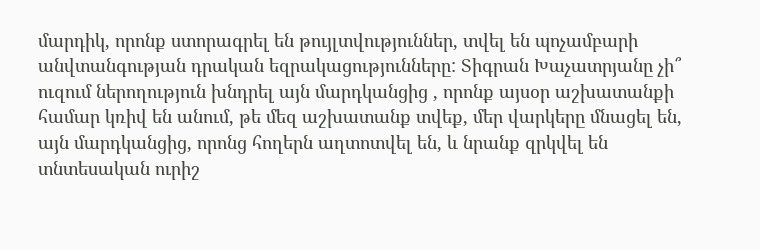մարդիկ, որոնք ստորագրել են թույլտվություններ, տվել են պոչամբարի անվտանգության դրական եզրակացությունները: Տիգրան Խաչատրյանը չի՞ ուզում ներողություն խնդրել այն մարդկանցից , որոնք այսօր աշխատանքի համար կռիվ են անում, թե մեզ աշխատանք տվեք, մեր վարկերը մնացել են, այն մարդկանցից, որոնց հողերն աղտոտվել են, և նրանք զրկվել են տնտեսական ուրիշ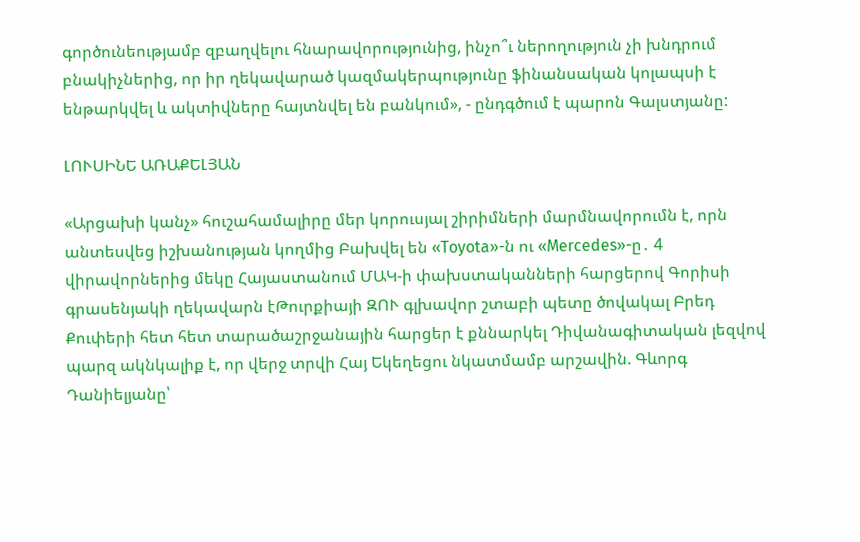գործունեությամբ զբաղվելու հնարավորությունից, ինչո՞ւ ներողություն չի խնդրում բնակիչներից, որ իր ղեկավարած կազմակերպությունը ֆինանսական կոլապսի է ենթարկվել և ակտիվները հայտնվել են բանկում», - ընդգծում է պարոն Գալստյանը:

ԼՈՒՍԻՆԵ ԱՌԱՔԵԼՅԱՆ

«Արցախի կանչ» հուշահամալիրը մեր կորուսյալ շիրիմների մարմնավորումն է, որն անտեսվեց իշխանության կողմից Բախվել են «Toyota»-ն ու «Mercedes»-ը․ 4 վիրավորներից մեկը Հայաստանում ՄԱԿ-ի փախստականների հարցերով Գորիսի գրասենյակի ղեկավարն էԹուրքիայի ԶՈՒ գլխավոր շտաբի պետը ծովակալ Բրեդ Քուփերի հետ հետ տարածաշրջանային հարցեր է քննարկել Դիվանագիտական լեզվով պարզ ակնկալիք է, որ վերջ տրվի Հայ Եկեղեցու նկատմամբ արշավին. Գևորգ Դանիելյանը՝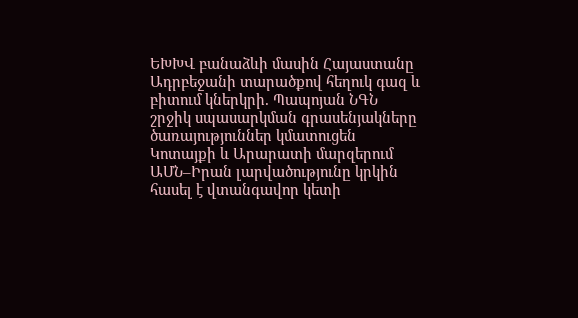ԵԽԽՎ բանաձևի մասին Հայաստանը Ադրբեջանի տարածքով հեղուկ գազ և բիտում կներկրի. Պապոյան ՆԳՆ շրջիկ սպասարկման գրասենյակները ծառայություններ կմատուցեն Կոտայքի և Արարատի մարզերում ԱՄՆ–Իրան լարվածությունը կրկին հասել է վտանգավոր կետի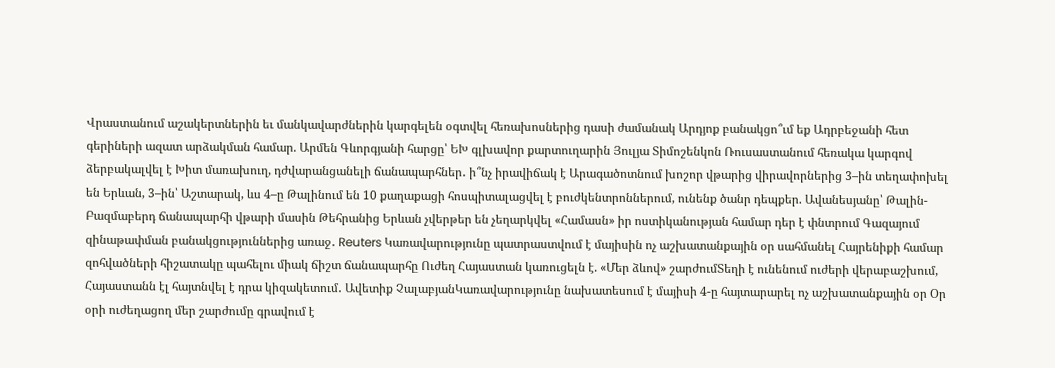Վրաստանում աշակերտներին եւ մանկավարժներին կարգելեն օգտվել հեռախոսներից դասի ժամանակ Արդյոք բանակցո՞ւմ եք Ադրբեջանի հետ գերիների ազատ արձակման համար. Արմեն Գևորգյանի հարցը՝ ԵԽ գլխավոր քարտուղարին Յուլյա Տիմոշենկոն Ռուսաստանում հեռակա կարգով ձերբակալվել է Խիտ մառախուղ, դժվարանցանելի ճանապարհներ․ ի՞նչ իրավիճակ է Արագածոտնում խոշոր վթարից վիրավորներից 3–ին տեղափոխել են Երևան, 3–ին՝ Աշտարակ, ևս 4–ը Թալինում են 10 քաղաքացի հոսպիտալացվել է բուժկենտրոններում, ունենք ծանր դեպքեր. Ավանեսյանը՝ Թալին-Բազմաբերդ ճանապարհի վթարի մասին Թեհրանից Երևան չվերթեր են չեղարկվել «Համասն» իր ոստիկանության համար դեր է փնտրում Գազայում զինաթափման բանակցություններից առաջ․ Reuters Կառավարությունը պատրաստվում է մայիսին ոչ աշխատանքային օր սահմանել Հայրենիքի համար զոհվածների հիշատակը պահելու միակ ճիշտ ճանապարհը Ուժեղ Հայաստան կառուցելն է. «Մեր ձևով» շարժումՏեղի է ունենում ուժերի վերաբաշխում, Հայաստանն էլ հայտնվել է դրա կիզակետում․ Ավետիք ՉալաբյանԿառավարությունը նախատեսում է մայիսի 4-ը հայտարարել ոչ աշխատանքային օր Օր օրի ուժեղացող մեր շարժումը գրավում է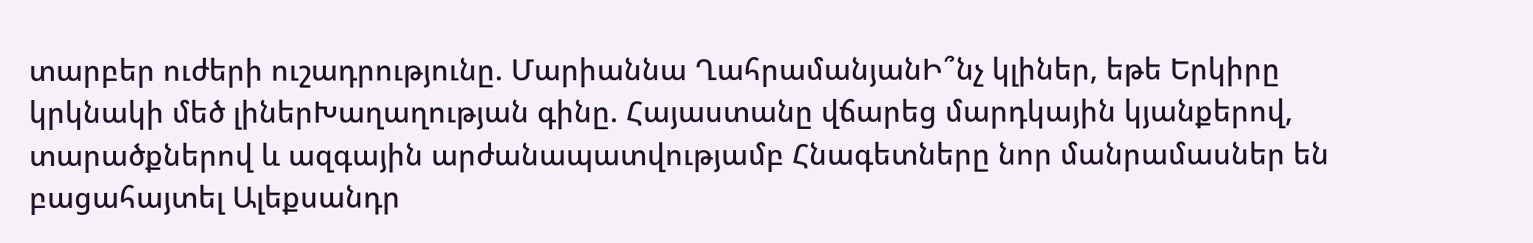տարբեր ուժերի ուշադրությունը. Մարիաննա ՂահրամանյանԻ՞նչ կլիներ, եթե Երկիրը կրկնակի մեծ լիներԽաղաղության գինը. Հայաստանը վճարեց մարդկային կյանքերով, տարածքներով և ազգային արժանապատվությամբ Հնագետները նոր մանրամասներ են բացահայտել Ալեքսանդր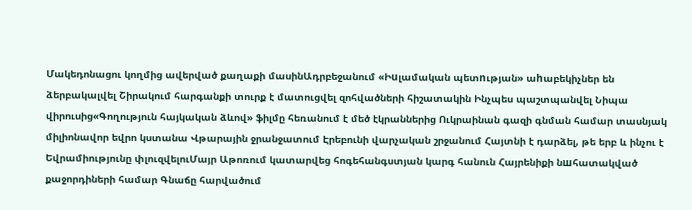Մակեդոնացու կողմից ավերված քաղաքի մասինԱդրբեջանում «Իuլամական պետnւթյան» աhաբեկիչներ են ձերբակալվել Շիրակում հարգանքի տուրք է մատուցվել զոհվածների հիշատակին Ինչպես պաշտպանվել Նիպա վիրուսից«Գողություն հայկական ձևով» ֆիլմը հեռանում է մեծ էկրաններից Ուկրաինան գազի գնման համար տասնյակ միլիոնավոր եվրո կստանա Վթարային ջրանջատում Էրեբունի վարչական շրջանում Հայտնի է դարձել, թե երբ և ինչու է Եվրամիությունը փլուզվելուՄայր Աթոռում կատարվեց հոգեհանգստյան կարգ հանուն Հայրենիքի նшհատակված քաջորդիների համար Գնաճը հարվածում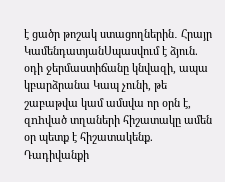է ցածր թոշակ ստացողներին․ Հրայր ԿամենդատյանՍպասվում է ձյուն. օդի ջերմաստիճանը կնվազի, ապա կբարձրանա Կապ չունի, թե շաբաթվա կամ ամսվա որ օրն է, զnhված տղաների հիշատակը ամեն օր պետք է հիշատակենք. Դադիվանքի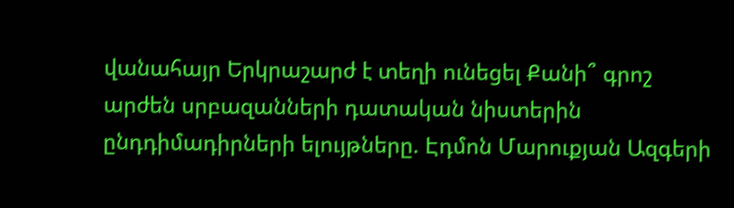վանահայր Երկրաշարժ է տեղի ունեցել Քանի՞ գրոշ արժեն սրբազանների դատական նիստերին ընդդիմադիրների ելույթները. Էդմոն Մարուքյան Ազգերի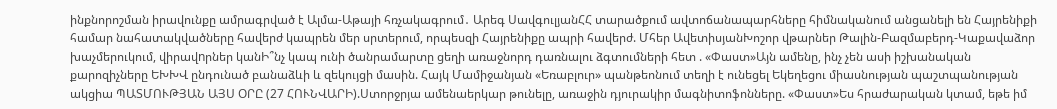ինքնորոշման իրավունքը ամրագրված է Ալմա-Աթայի հռչակագրում․ Արեգ ՍավգուլյանՀՀ տարածքում ավտոճանապարհները հիմնականում անցանելի են Հայրենիքի համար նահատակվածները հավերժ կապրեն մեր սրտերում, որպեսզի Հայրենիքը ապրի հավերժ. Մհեր ԱվետիսյանԽոշոր վթարներ Թալին-Բազմաբերդ-Կաքավաձոր խաչմերուկում, վիրավnրներ կանԻ՞նչ կապ ունի ծանրամարտը ցեղի առաջնորդ դառնալու ձգտումների հետ . «Փաստ»Այն ամենը, ինչ չեն ասի իշխանական քարոզիչները ԵԽԽՎ ընդունած բանաձևի և զեկույցի մասին. Հայկ Մամիջանյան «Եռաբլուր» պանթեոնում տեղի է ունեցել Եկեղեցու միասնության պաշտպանության ակցիա ՊԱՏՄՈՒԹՅԱՆ ԱՅՍ ՕՐԸ (27 ՀՈՒՆՎԱՐԻ).Ստորջրյա ամենաերկար թունելը, առաջին դյուրակիր մագնիտոֆոնները. «Փաստ»Ես հրաժարական կտամ, եթե իմ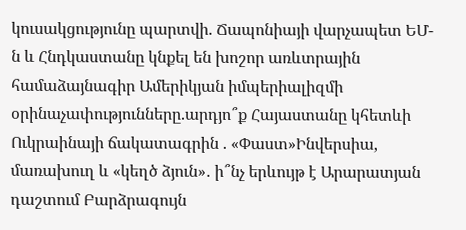կուսակցությունը պարտվի. Ճապոնիայի վարչապետ ԵՄ-ն և Հնդկաստանը կնքել են խոշոր առևտրային համաձայնագիր Ամերիկյան իմպերիալիզմի օրինաչափությունները.արդյո՞ք Հայաստանը կհետևի Ուկրաինայի ճակատագրին . «Փաստ»Ինվերսիա, մառախուղ և «կեղծ ձյուն»․ ի՞նչ երևույթ է Արարատյան դաշտում Բարձրագույն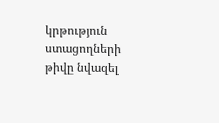կրթություն ստացողների թիվը նվազել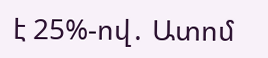է 25%-ով․ Ատոմ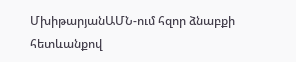ՄխիթարյանԱՄՆ-ում հզոր ձնաբքի հետևանքով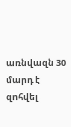առնվազն 30 մարդ է զnհվել